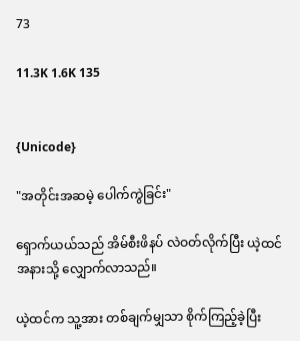73

11.3K 1.6K 135


{Unicode}

"အတိုင်းအဆမဲ့ ပေါက်ကွဲခြင်း"

ရှောက်ယယ်သည် အိမ်စီးဖိနပ် လဲဝတ်လိုက်ပြီး ယဲ့ထင်အနားသို့ လျှောက်လာသည်။

ယဲ့ထင်က သူ့အား တစ်ချက်မျှသာ စိုက်ကြည့်ခဲ့ပြီး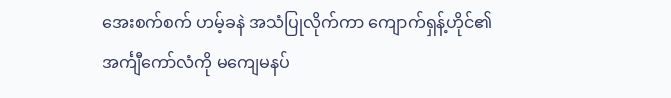အေးစက်စက် ဟမ့်ခနဲ အသံပြုလိုက်ကာ ကျောက်ရှန့်ဟိုင်၏ အင်္ကျီကော်လံကို မကျေမနပ်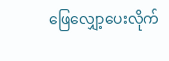ဖြေလျှော့ပေးလိုက်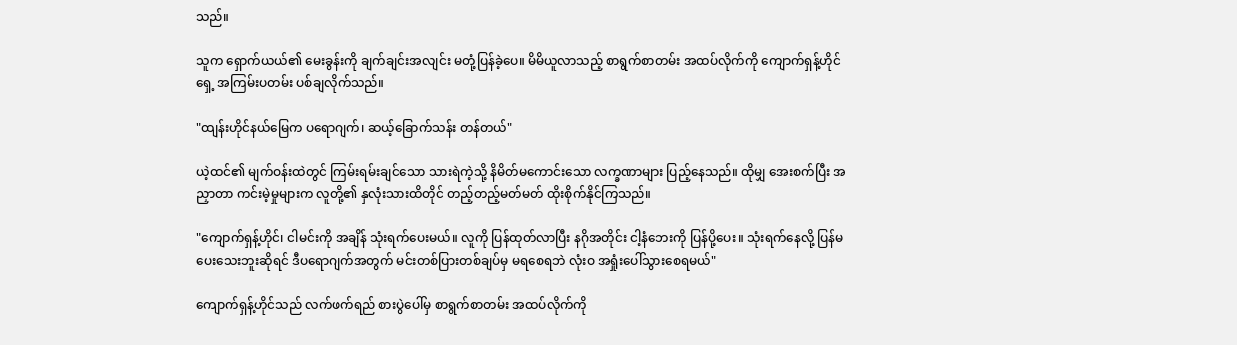သည်။

သူက ရှောက်ယယ်၏ မေးခွန်းကို ချက်ချင်းအလျင်း မတုံ့ပြန်ခဲ့ပေ။ မိမိယူလာသည့် စာရွက်စာတမ်း အထပ်လိုက်ကို ကျောက်ရှန့်ဟိုင်ရှေ့ အကြမ်းပတမ်း ပစ်ချလိုက်သည်။

"ထျန်းဟိုင်နယ်မြေက ပရောဂျက်၊ ဆယ့်ခြောက်သန်း တန်တယ်"

ယဲ့ထင်၏ မျက်ဝန်းထဲတွင် ကြမ်းရမ်းချင်သော သားရဲကဲ့သို့ နိမိတ်မကောင်းသော လက္ခဏာများ ပြည့်နေသည်။ ထိုမျှ အေးစက်ပြီး အညှာတာ ကင်းမဲ့မှုများက လူတို့၏ နှလုံးသားထိတိုင် တည့်တည့်မတ်မတ် ထိုးစိုက်နိုင်ကြသည်။

"ကျောက်ရှန့်ဟိုင်၊ ငါမင်းကို အချိန် သုံးရက်ပေးမယ်။ လူကို ပြန်ထုတ်လာပြီး နဂိုအတိုင်း ငါ့နံဘေးကို ပြန်ပို့ပေး။ သုံးရက်နေလို့ ပြန်မပေးသေးဘူးဆိုရင် ဒီပရောဂျက်အတွက် မင်းတစ်ပြားတစ်ချပ်မှ မရစေရဘဲ လုံးဝ အရှုံးပေါ်သွားစေရမယ်"

ကျောက်ရှန့်ဟိုင်သည် လက်ဖက်ရည် စားပွဲပေါ်မှ စာရွက်စာတမ်း အထပ်လိုက်ကို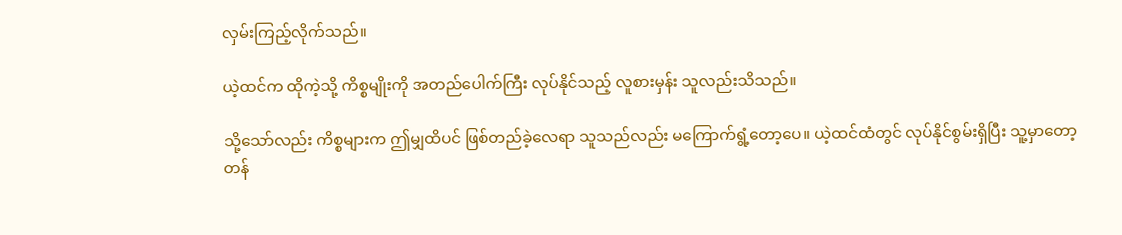လှမ်းကြည့်လိုက်သည်။

ယဲ့ထင်က ထိုကဲ့သို့ ကိစ္စမျိုးကို အတည်ပေါက်ကြီး လုပ်နိုင်သည့် လူစားမှန်း သူလည်းသိသည်။

သို့သော်လည်း ကိစ္စများက ဤမျှထိပင် ဖြစ်တည်ခဲ့လေရာ သူသည်လည်း မကြောက်ရွံ့တော့ပေ။ ယဲ့ထင်ထံတွင် လုပ်နိုင်စွမ်းရှိပြီး သူ့မှာတော့ တန်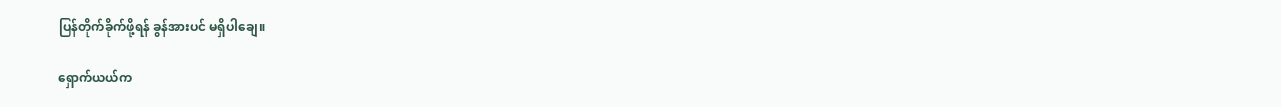ပြန်တိုက်ခိုက်ဖို့ရန် ခွန်အားပင် မရှိပါချေ။

ရှောက်ယယ်က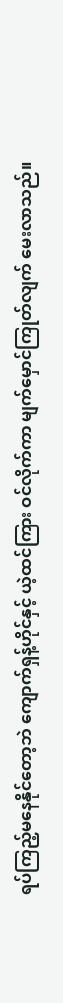ရပ်ကြည့်မနေနိုင်တော့ဘဲ ကျောက်ရှန့်ဟိုင်နှင့် ယဲ့ထင်ကြား ဝင်လိုက်ကာ မျက်မှောင်ကြုတ်လျက် မေးလာသည်။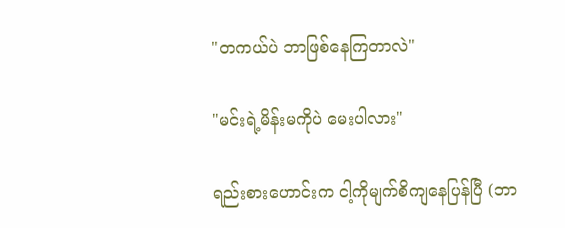"တကယ်ပဲ ဘာဖြစ်နေကြတာလဲ"

"မင်းရဲ့မိန်းမကိုပဲ မေးပါလား"

ရည်းစားဟောင်းက ငါ့ကိုမျက်စိကျနေပြန်ပြီ (ဘာ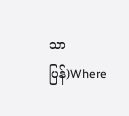သာပြန်)Where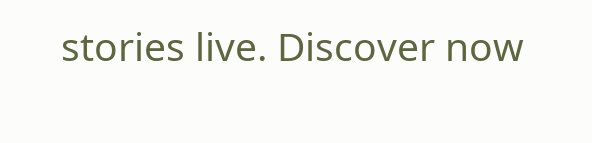stories live. Discover now